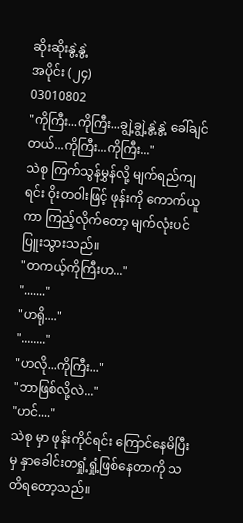ဆိုးဆိုးနွဲ့နွဲ့
အပိုင်း (၂၄)
03010802
"ကိုကြီး...ကိုကြီး...ချွဲ့ချွဲ့နွဲ့နွဲ့ ခေါ်ချင်တယ်...ကိုကြီး...ကိုကြီး..."
သဲစု ကြက်သွန်မွှန်လို့ မျက်ရည်ကျရင်း ဝိုးတဝါးဖြင့် ဖုန်းကို ကောက်ယူကာ ကြည့်လိုက်တော့ မျက်လုံးပင် ပြူးသွားသည်။
"တကယ့်ကိုကြီးဟ..."
"......."
"ဟရို...."
"........"
"ဟလို...ကိုကြီး..."
"ဘာဖြစ်လို့လဲ..."
"ဟင်...."
သဲစု မှာ ဖုန်းကိုင်ရင်း ကြောင်နေမိပြီးမှ နှာခေါင်းတရှုံ့ရှုံ့ဖြစ်နေတာကို သတိရတော့သည်။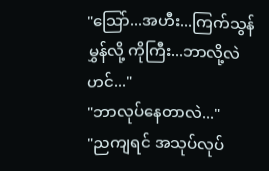"သြော်...အဟီး...ကြက်သွန်မွှန်လို့ ကိုကြီး...ဘာလို့လဲဟင်..."
"ဘာလုပ်နေတာလဲ..."
"ညကျရင် အသုပ်လုပ်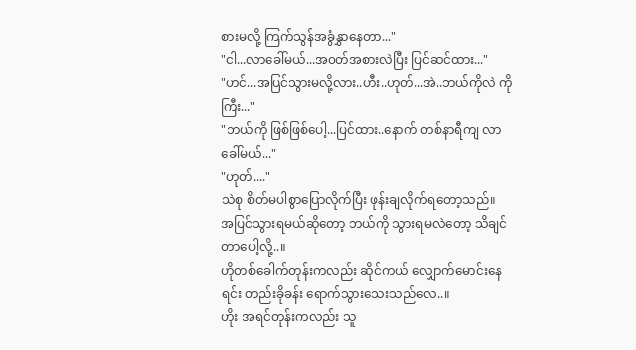စားမလို့ ကြက်သွန်အခွံနွှာနေတာ..."
"ငါ...လာခေါ်မယ်...အ၀တ်အစားလဲပြီး ပြင်ဆင်ထား..."
"ဟင်...အပြင်သွားမလို့လား..ဟီး..ဟုတ်...အဲ..ဘယ်ကိုလဲ ကိုကြီး..."
"ဘယ်ကို ဖြစ်ဖြစ်ပေါ့...ပြင်ထား..နောက် တစ်နာရီကျ လာခေါ်မယ်..."
"ဟုတ်...."
သဲစု စိတ်မပါစွာပြောလိုက်ပြီး ဖုန်းချလိုက်ရတော့သည်။
အပြင်သွားရမယ်ဆိုတော့ ဘယ်ကို သွားရမလဲတော့ သိချင်တာပေါ့လို့..။
ဟိုတစ်ခေါက်တုန်းကလည်း ဆိုင်ကယ် လျှောက်မောင်းနေရင်း တည်းခိုခန်း ရောက်သွားသေးသည်လေ..။
ဟိုး အရင်တုန်းကလည်း သူ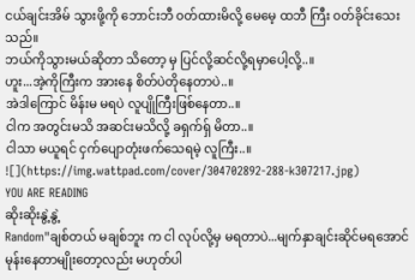ငယ်ချင်းအိမ် သွားဖို့ကို ဘောင်းဘီ ၀တ်ထားမိလို့ မေမေ့ ထဘီ ကြီး ၀တ်ခိုင်းသေးသည်။
ဘယ်ကိုသွားမယ်ဆိုတာ သိတော့ မှ ပြင်လို့ဆင်လို့ရမှာပေါ့လို့..။
ဟူး...အဲ့ကိုကြီးက အားနေ စိတ်ပဲတိုနေတာပဲ..။
အဲဒါကြောင် မိန်းမ မရပဲ လူပျိုကြီးဖြစ်နေတာ..။
ငါက အတွင်းမသိ အဆင်းမသိလို့ ခရှက်ရှ် မိတာ..။
ငါသာ မယူရင် ငှက်ပျောတုံးဖက်သေရမဲ့ လူကြီး..။
![](https://img.wattpad.com/cover/304702892-288-k307217.jpg)
YOU ARE READING
ဆိုးဆိုးနွဲ့နွဲ့
Random"ချစ်တယ် မချစ်ဘူး က ငါ လုပ်လို့မှ မရတာပဲ...မျက်နှာချင်းဆိုင်မရအောင် မုန်းနေတာမျိုးတော့လည်း မဟုတ်ပါ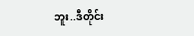ဘူး..ဒီတိုင်း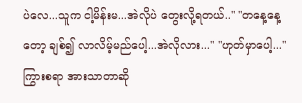ပဲလေ...သူက ငါ့မိန်းမ...အဲလိုပဲ တွေးလို့ရတယ်.." "တနေ့နေ့တော့ ချစ်၍ လာလိမ့်မည်ပေါ့...အဲလိုလား..." "ဟုတ်မှာပေါ့..." ကြွားစရာ အားသာတာဆို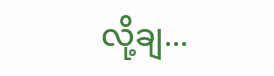လို့ချ...